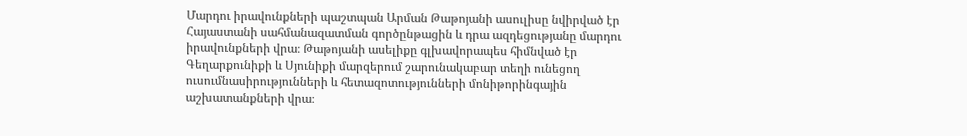Մարդու իրավունքների պաշտպան Արման Թաթոյանի ասուլիսը նվիրված էր Հայաստանի սահմանազատման գործընթացին և դրա ազդեցությանը մարդու իրավունքների վրա։ Թաթոյանի ասելիքը գլխավորապես հիմնված էր Գեղարքունիքի և Սյունիքի մարզերում շարունակաբար տեղի ունեցող ուսումնասիրությունների և հետազոտությունների մոնիթորինգային աշխատանքների վրա։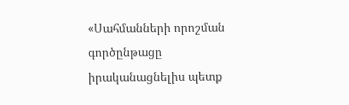«Սահմանների որոշման գործընթացը իրականացնելիս պետք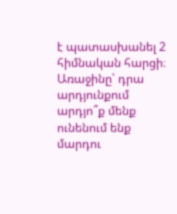է պատասխանել 2 հիմնական հարցի։ Առաջինը՝ դրա արդյունքում արդյո՞ք մենք ունենում ենք մարդու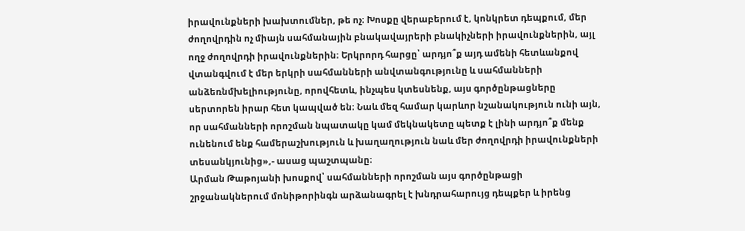իրավունքների խախտումներ, թե ոչ։ Խոսքը վերաբերում է, կոնկրետ դեպքում, մեր ժողովրդին ոչ միայն սահմանային բնակավայրերի բնակիչների իրավունքներին, այլ ողջ ժողովրդի իրավունքներին։ Երկրորդ հարցը՝ արդյո՞ք այդ ամենի հետևանքով վտանգվում է մեր երկրի սահմանների անվտանգությունը և սահմանների անձեռնմխելիությունը, որովհետև, ինչպես կտեսնենք, այս գործընթացները սերտորեն իրար հետ կապված են։ Նաև մեզ համար կարևոր նշանակություն ունի այն, որ սահմանների որոշման նպատակը կամ մեկնակետը պետք է լինի արդյո՞ք մենք ունենում ենք համերաշխություն և խաղաղություն նաև մեր ժողովրդի իրավունքների տեսանկյունից»,- ասաց պաշտպանը։
Արման Թաթոյանի խոսքով՝ սահմանների որոշման այս գործընթացի շրջանակներում մոնիթորինգն արձանագրել է խնդրահարույց դեպքեր և իրենց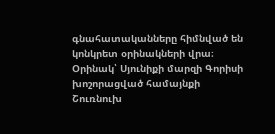գնահատականները հիմնված են կոնկրետ օրինակների վրա։ Օրինակ՝ Սյունիքի մարզի Գորիսի խոշորացված համայնքի Շուռնուխ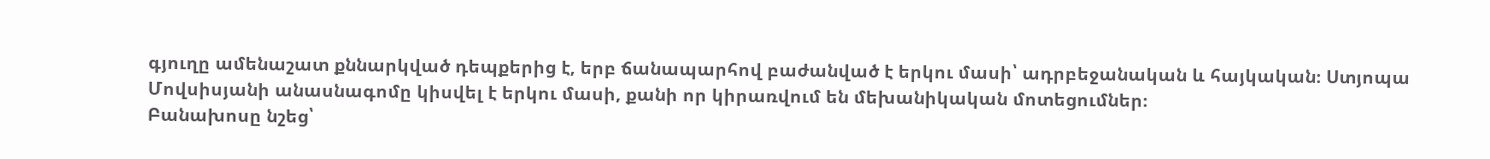գյուղը ամենաշատ քննարկված դեպքերից է, երբ ճանապարհով բաժանված է երկու մասի՝ ադրբեջանական և հայկական։ Ստյոպա Մովսիսյանի անասնագոմը կիսվել է երկու մասի, քանի որ կիրառվում են մեխանիկական մոտեցումներ։
Բանախոսը նշեց՝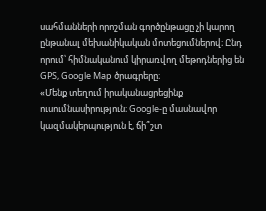սահմանների որոշման գործընթացը չի կարող ընթանալ մեխանիկական մոտեցումներով։ Ընդ որում՝ հիմնականում կիրառվող մեթոդներից են GPS, Google Map ծրագրերը։
«Մենք տեղում իրականացրեցինք ուսումնասիրություն։ Google-ը մասնավոր կազմակերպություն է, ճի՞շտ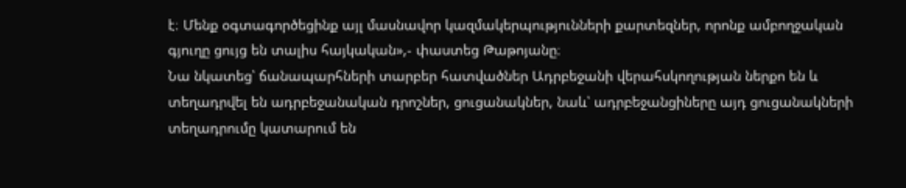է։ Մենք օգտագործեցինք այլ մասնավոր կազմակերպությունների քարտեզներ, որոնք ամբողջական գյուղը ցույց են տալիս հայկական»,- փաստեց Թաթոյանը։
Նա նկատեց՝ ճանապարհների տարբեր հատվածներ Ադրբեջանի վերահսկողության ներքո են և տեղադրվել են ադրբեջանական դրոշներ, ցուցանակներ, նաև՝ ադրբեջանցիները այդ ցուցանակների տեղադրումը կատարում են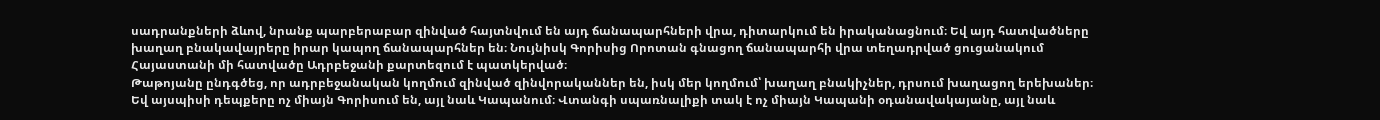սադրանքների ձևով, նրանք պարբերաբար զինված հայտնվում են այդ ճանապարհների վրա, դիտարկում են իրականացնում։ Եվ այդ հատվածները խաղաղ բնակավայրերը իրար կապող ճանապարհներ են։ Նույնիսկ Գորիսից Որոտան գնացող ճանապարհի վրա տեղադրված ցուցանակում Հայաստանի մի հատվածը Ադրբեջանի քարտեզում է պատկերված։
Թաթոյանը ընդգծեց, որ ադրբեջանական կողմում զինված զինվորականներ են, իսկ մեր կողմում՝ խաղաղ բնակիչներ, դրսում խաղացող երեխաներ։ Եվ այսպիսի դեպքերը ոչ միայն Գորիսում են, այլ նաև Կապանում։ Վտանգի սպառնալիքի տակ է ոչ միայն Կապանի օդանավակայանը, այլ նաև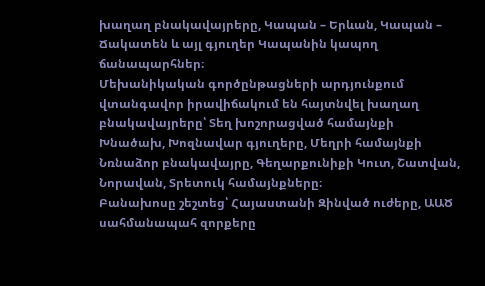խաղաղ բնակավայրերը, Կապան – Երևան, Կապան – Ճակատեն և այլ գյուղեր Կապանին կապող ճանապարհներ։
Մեխանիկական գործընթացների արդյունքում վտանգավոր իրավիճակում են հայտնվել խաղաղ բնակավայրերը՝ Տեղ խոշորացված համայնքի Խնածախ, Խոզնավար գյուղերը, Մեղրի համայնքի Նռնաձոր բնակավայրը, Գեղարքունիքի Կուտ, Շատվան, Նորավան, Տրետուկ համայնքները։
Բանախոսը շեշտեց՝ Հայաստանի Զինված ուժերը, ԱԱԾ սահմանապահ զորքերը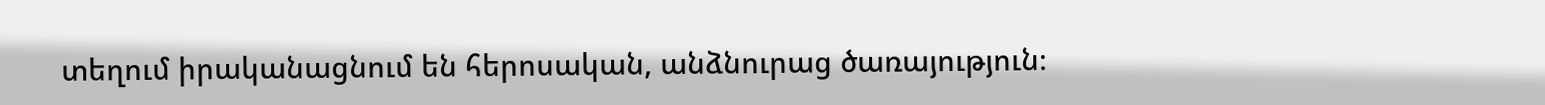տեղում իրականացնում են հերոսական, անձնուրաց ծառայություն։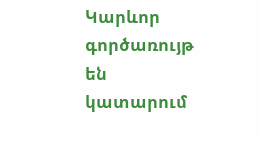Կարևոր գործառույթ են կատարում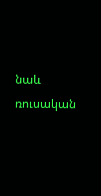նաև ռուսական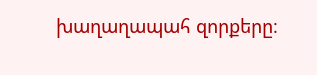խաղաղապահ զորքերը։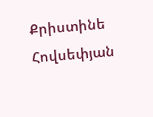Քրիստինե Հովսեփյան